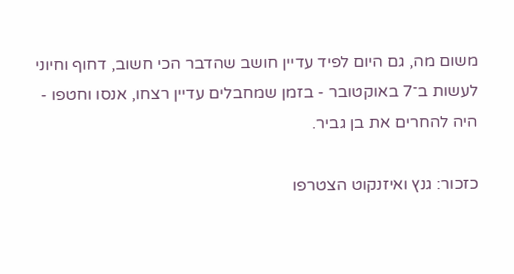משום מה, גם היום לפיד עדיין חושב שהדבר הכי חשוב, דחוף וחיוני לעשות ב־7 באוקטובר - בזמן שמחבלים עדיין רצחו, אנסו וחטפו - היה להחרים את בן גביר.

כזכור: גנץ ואיזנקוט הצטרפו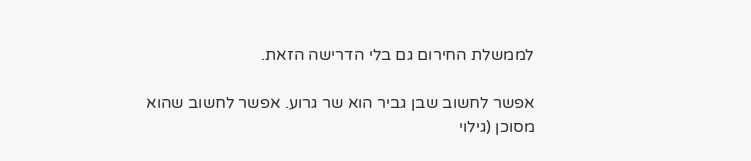לממשלת החירום גם בלי הדרישה הזאת.

אפשר לחשוב שבן גביר הוא שר גרוע. אפשר לחשוב שהוא מסוכן (גילוי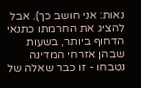נאות: אני חושב כך). אבל להציג את החרמתו כתנאי הדחוף ביותר, בשעות שבהן אזרחי המדינה נטבחו - זו כבר שאלה של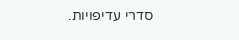סדרי עדיפויות.